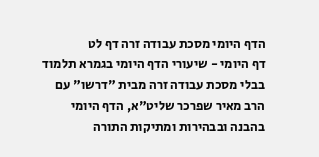הדף היומי מסכת עבודה זרה דף לט
דף היומי - שיעורי הדף היומי בגמרא תלמוד בבלי מסכת עבודה זרה מבית "דרשו" עם הרב מאיר שפרכר שליט"א, הדף היומי בהבנה ובבהירות ומתיקות התורה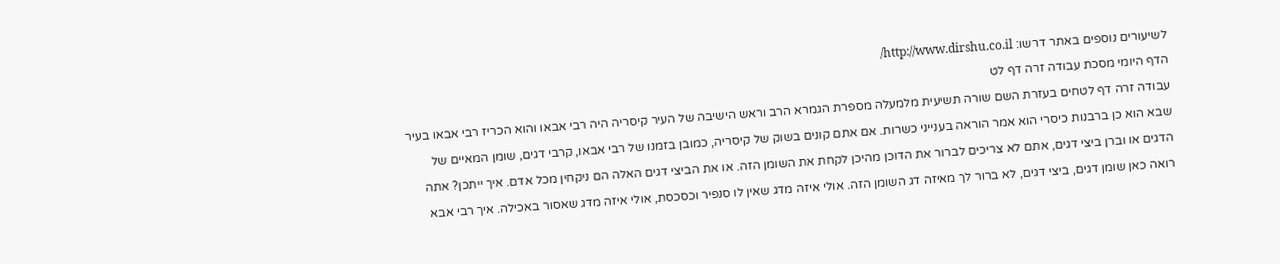לשיעורים נוספים באתר דרשו: http://www.dirshu.co.il/
הדף היומי מסכת עבודה זרה דף לט
עבודה זרה דף לטחים בעזרת השם שורה תשיעית מלמעלה מספרת הגמרא הרב וראש הישיבה של העיר קיסריה היה רבי אבאו והוא הכריז רבי אבאו בעיר שבא הוא כן ברבנות כיסרי הוא אמר הוראה בענייני כשרות. אם אתם קונים בשוק של קיסריה, כמובן בזמנו של רבי אבאו, קרבי דגים, שומן המאיים של הדגים או וברן ביצי דגים, אתם לא צריכים לברור את הדוכן מהיכן לקחת את השומן הזה. או את הביצי דגים האלה הם ניקחין מכל אדם. איך ייתכן? אתה רואה כאן שומן דגים, ביצי דגים, לא ברור לך מאיזה דג השומן הזה. אולי איזה מדג שאין לו סנפיר וכסכסת, אולי איזה מדג שאסור באכילה. איך רבי אבא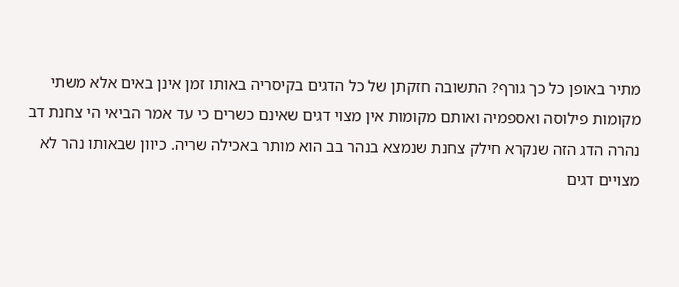מתיר באופן כל כך גורף? התשובה חזקתן של כל הדגים בקיסריה באותו זמן אינן באים אלא משתי מקומות פילוסה ואספמיה ואותם מקומות אין מצוי דגים שאינם כשרים כי עד אמר הביאי הי צחנת דב נהרה הדג הזה שנקרא חילק צחנת שנמצא בנהר בב הוא מותר באכילה שריה. כיוון שבאותו נהר לא מצויים דגים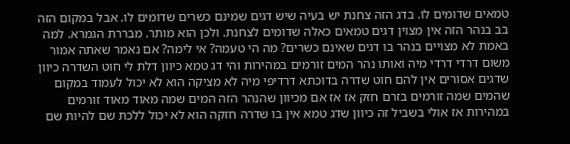טמאים שדומים לו. בדג הזה צחנת יש בעיה שיש דגים שמינם כשרים שדומים לו. אבל במקום הזה בב בנהר הזה אין מצוין דגים טמאים כאלה שדומים לצחנת. ולכן הוא מותר. מבררת הגמרא. למה באמת לא מצויים בנהר בו דגים שאינם כשרים? מה הי טעמה? אי לימה? אם נאמר שאתה אמור משום דרדי דרדי מיה ואותו נהר המים זורמים במהירות והי דג טמא כיוון דלת לי חוט השדרה כיוון שדגים אסורים אין להם חוט שדרה בדוכתא דרדיפי מיה לא מציקה הוא לא יכול לעמוד במקום שהמים שמה זורמים בזרם חזק אז אז אם מכיוון שהנהר הזה המים שמה מאוד מאוד זורמים במהירות אז אולי בשביל זה כיוון שדג טמא אין בו שדרה חזקה הוא לא יכול ללכת שם להיות שם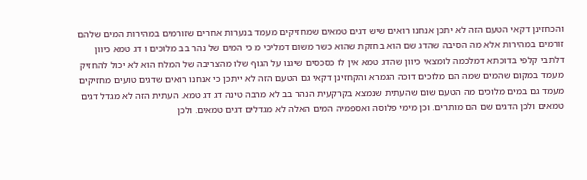והכחזינן דקאי הטעם הזה לא יתכן אנחנו רואים שיש דגים טמאים שמחזיקים מעמד בנערות אחרים שזורמים במהירות המים שלהם זורמים במהירות אלא מה הסיבה שהדג שם הוא בחזקת שהוא כשר משום דמליכי מ כי המים של נהר בב מלוכים ו דג טמא כיוון דלתבי קלפי בדוכתא דמלכמה לומצאי כיוון שהדג טמא אין לו כסכסים שיגנו על הגוף שלו מהצריבה של המלח הוא לא יכול להחזיק מעמד במקום שהמים שמה הם מלוכים דוכה הגמרא והקחזינן דקאי גם הטעם הזה לא ייתכן כי אנחנו רואים שדגים טועים מחזיקים מעמד גם במים מלוכים מה הטעם שום שהעתית שנמצא בקרקעית הנהר בב לא מרבה טינה דג דג טמא. העתית הזה לא מגדל דגים טמאים ולכן הדגים שם הם מותרים. וכן מימי פלוסה ואספמיה המים האלה לא מגדלים דגים טמאים. ולכן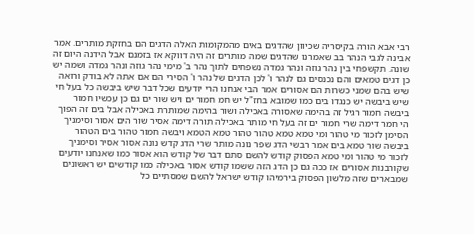רבי אבא הורה בקיסריה שכיוון שהדגים באים מהמקומות האלה הדגים הם בחזקת מותרים. אמר אבינה לגבי הנהר בב שאמרנו שהדגים שמה מותרים זה היה דווקא אז בזמנם אבל הידנה היום זה שונה. תקשפחי בין נהר גוזה ונהר גמדה נשפחים לתוך נהר ב' מימי נהר גוזה ונהר גמדה ושמה יש כן דגים טמאים והם נכנסים גם לנהר ו' לכן הדגים של נהר ו' הסירי הם אם אתה לא בודק ורואה שיש בהם שמני כשרות הם אסורים אמר הבי אנחנו הרי יודעים שכל דבר שיש ביבשה כל בעל חי שיש ביבשה יש כנגדו בים כמו שמובא בחז"ל יש חמ חמור ים ויש שור ים גם כן עכשיו חמור ביבשה חמור רגיל זה בהימה שאסורה באכילה ושור בהימה שמותרת באכילה אבל בים זה הפוך הי חמר דימה שרי חמור ים זה בעל חי מותר באכילה תורה דימה אסיר שור הים אסור וסימניך הסימן לזכור מי טהור ומי טמא טמא טהור טהור טמא הטמא ויבשה חמור טהור בים הטהור ביבשה שור טמא בים אמר רבשי הדג שפר נונה מותר שרי הדג קדש נונה אסור אסיר וסימניך לזכור מי טהור ומי טמא הפסוק קודש להשם סתם דבר של קודש הוא אסור כמו שאנחנו יודעים שקורבנות אסורים אז ככה גם כן הדג הזה ששמו קודש אסור באכילה כמו קודשים יש ראשונים שמבארים שזה מלשון הפסוק בירמיהו קודש ישראל להשם שמסתיים כל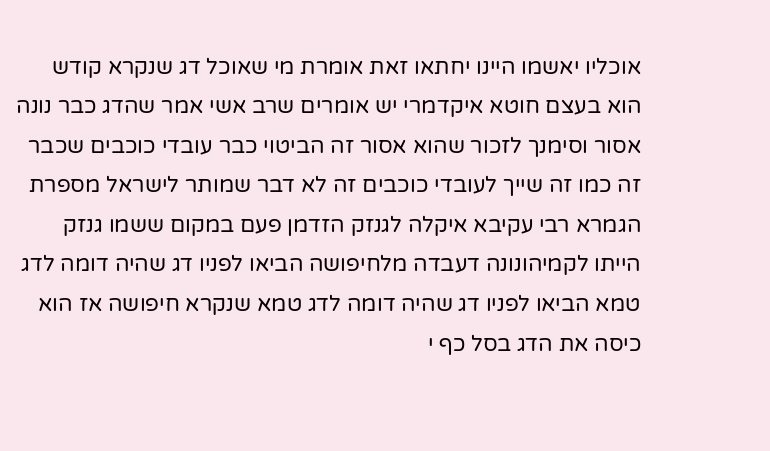אוכליו יאשמו היינו יחתאו זאת אומרת מי שאוכל דג שנקרא קודש הוא בעצם חוטא איקדמרי יש אומרים שרב אשי אמר שהדג כבר נונה אסור וסימנך לזכור שהוא אסור זה הביטוי כבר עובדי כוכבים שכבר זה כמו זה שייך לעובדי כוכבים זה לא דבר שמותר לישראל מספרת הגמרא רבי עקיבא איקלה לגנזק הזדמן פעם במקום ששמו גנזק הייתו לקמיהונונה דעבדה מלחיפושה הביאו לפניו דג שהיה דומה לדג טמא הביאו לפניו דג שהיה דומה לדג טמא שנקרא חיפושה אז הוא כיסה את הדג בסל כף י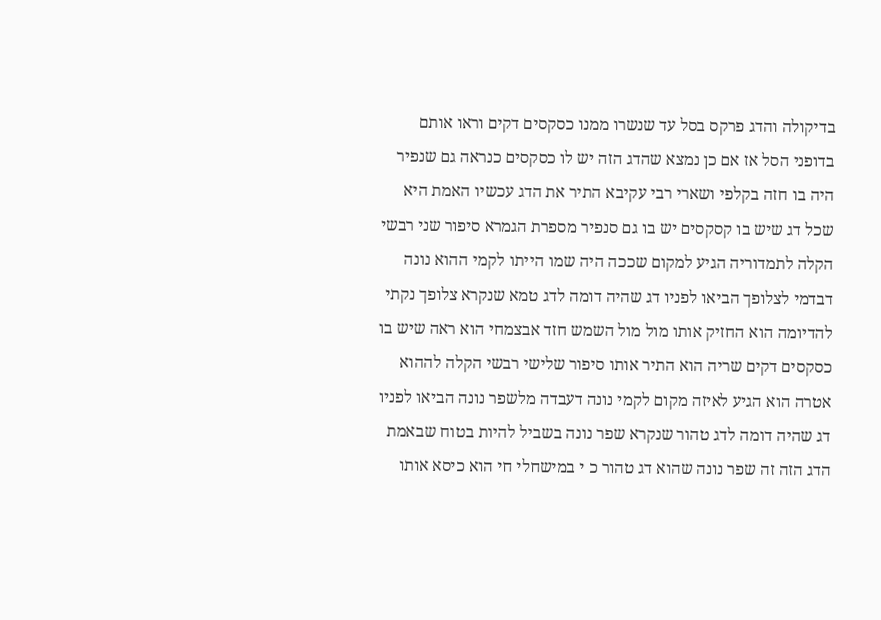בדיקולה והדג פרקס בסל עד שנשרו ממנו כסקסים דקים וראו אותם בדופני הסל אז אם כן נמצא שהדג הזה יש לו כסקסים כנראה גם שנפיר היה בו חזה בקלפי ושארי רבי עקיבא התיר את הדג עכשיו האמת היא שכל דג שיש בו קסקסים יש בו גם סנפיר מספרת הגמרא סיפור שני רבשי הקלה לתמדוריה הגיע למקום שככה היה שמו הייתו לקמי ההוא נונה דבדמי לצלופך הביאו לפניו דג שהיה דומה לדג טמא שנקרא צלופך נקתי להדיומה הוא החזיק אותו מול מול השמש חזד אבצמחי הוא ראה שיש בו כסקסים דקים שריה הוא התיר אותו סיפור שלישי רבשי הקלה לההוא אטרה הוא הגיע לאיזה מקום לקמי נונה דעבדה מלשפר נונה הביאו לפניו דג שהיה דומה לדג טהור שנקרא שפר נונה בשביל להיות בטוח שבאמת הדג הזה זה שפר נונה שהוא דג טהור כ י במישחלי חי הוא כיסא אותו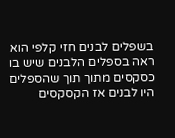בשפלים לבנים חזי קלפי הוא ראה בספלים הלבנים שיש בו כסקסים מתוך תוך שהספלים היו לבנים אז הקסקסים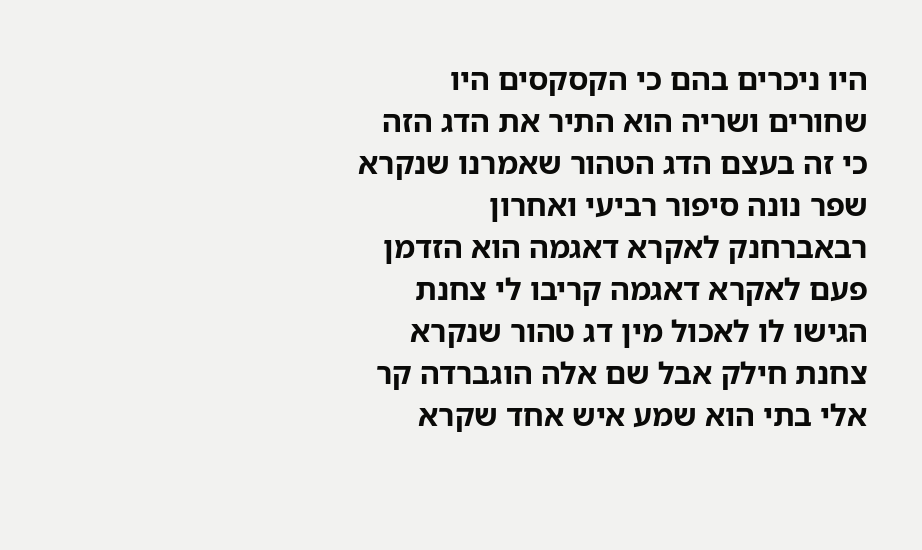היו ניכרים בהם כי הקסקסים היו שחורים ושריה הוא התיר את הדג הזה כי זה בעצם הדג הטהור שאמרנו שנקרא שפר נונה סיפור רביעי ואחרון רבאברחנק לאקרא דאגמה הוא הזדמן פעם לאקרא דאגמה קריבו לי צחנת הגישו לו לאכול מין דג טהור שנקרא צחנת חילק אבל שם אלה הוגברדה קר אלי בתי הוא שמע איש אחד שקרא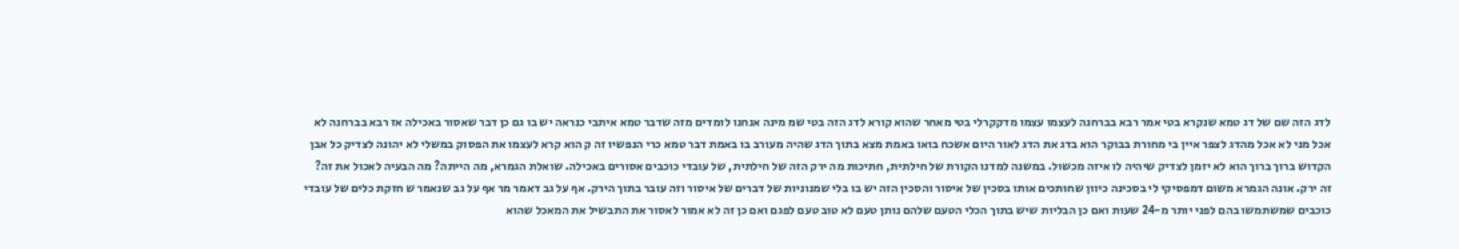לדג הזה שם של דג טמא שנקרא בטי אמר רבא בברחנה לעצמו עצמו מדקקרלי בטי מאחר שהוא קורא לדג הזה בטי שמ מינה אנחנו לומדים מזה שדבר טמא איתבי כנראה יש בו גם כן דבר שאסור באכילה אז רבא בברחנה לא אכל מני לא אכל מהדג לצפר איין בי מחורת בבוקר הוא בדג את הדג לאור היום אשכח בואו באמת מצא בתוך הדג שהיה מעורב בו באמת דבר טמא כרי הנפשיו זה ק הוא קרא לעצמו את הפסוק במשלי לא יהונה לצדיק כל אבן הקדוש ברוך ברוך הוא לא יזמן לצדיק שיהיה לו איזה מכשול. במשנה למדנו הקורת של חילתית, חתיכות מה ירק הזה של חילתית, של עובדי כוכבים אסורים באכילה. שואלת הגמרא, מה הייתה? מה הבעיה לאכול את זה? זה ירק. אונה הגמרא משום דמפסיקי לי בסכינה כיוון שחותכים אותו בסכין של איסור והסכין הזה יש בו בלי שמנוניות של דברים של איסור וזה עובר בתוך הירק. אף על גב דאמר מר אף על גב שנאמר ש חזקת כלים של עובדי כוכבים שמשתמשו בהם לפני יותר מ-24 שעות ואם כן הבליות שיש בתוך הכלי הטעם שלהם נותן טעם לא טוב טעם לפגם ואם כן זה לא אמור לאסור את התבשיל את המאכל שהוא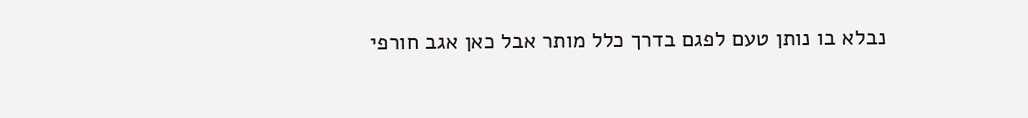נבלא בו נותן טעם לפגם בדרך כלל מותר אבל כאן אגב חורפי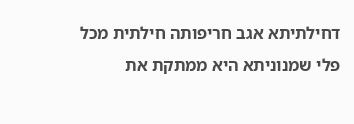דחילתיתא אגב חריפותה חילתית מכל פלי שמנוניתא היא ממתקת את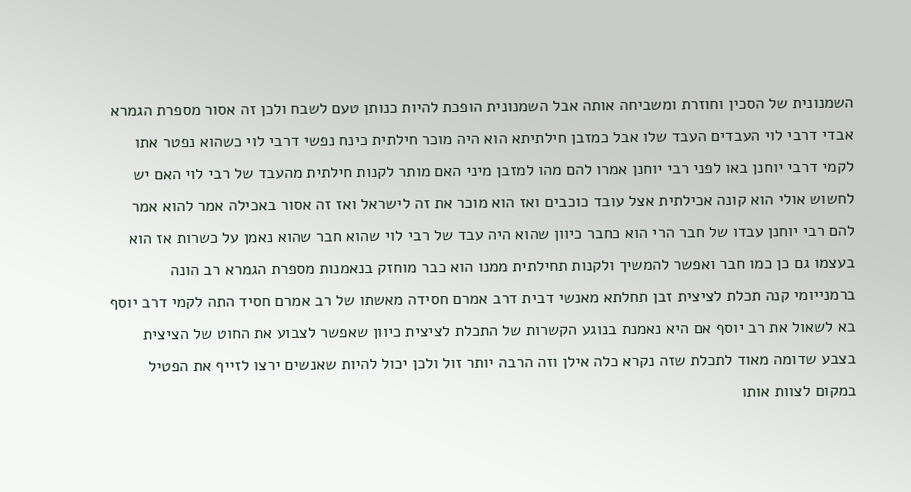השמנונית של הסכין וחוזרת ומשביחה אותה אבל השמנונית הופכת להיות כנותן טעם לשבח ולכן זה אסור מספרת הגמרא אבדי דרבי לוי העבדים העבד שלו אבל כמזבן חילתיתא הוא היה מוכר חילתית כינח נפשי דרבי לוי כשהוא נפטר אתו לקמי דרבי יוחנן באו לפני רבי יוחנן אמרו להם מהו למזבן מיני האם מותר לקנות חילתית מהעבד של רבי לוי האם יש לחשוש אולי הוא קונה אכילתית אצל עובד כוכבים ואז הוא מוכר את זה לישראל ואז זה אסור באכילה אמר להוא אמר להם רבי יוחנן עבדו של חבר הרי הוא כחבר כיוון שהוא היה עבד של רבי לוי שהוא חבר שהוא נאמן על כשרות אז הוא בעצמו גם כן כמו חבר ואפשר להמשיך ולקנות תחילתית ממנו הוא כבר מוחזק בנאמנות מספרת הגמרא רב הונה ברמנייומי קנה תכלת לציצית זבן תחלתא מאנשי דבית דרב אמרם חסידה מאשתו של רב אמרם חסיד התה לקמי דרב יוסף בא לשאול את רב יוסף אם היא נאמנת בנוגע הקשרות של התכלת לציצית כיוון שאפשר לצבוע את החוט של הציצית בצבע שדומה מאוד לתכלת שזה נקרא כלה אילן וזה הרבה יותר זול ולכן יכול להיות שאנשים ירצו לזייף את הפטיל במקום לצוות אותו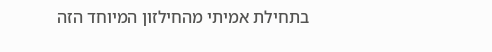בתחילת אמיתי מהחילזון המיוחד הזה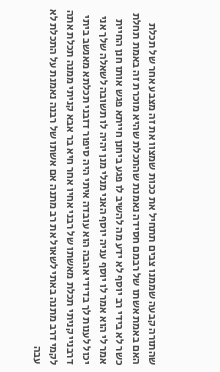שהתורה קבעה שממנו צבים תתחיל את ככות שמצוו את זה מצבע אחר של תכלת האם באמת אשתו של רבמם חסידה נאמנת שהתכלת שהיא מוכרת זה באמת תחלת כשר לא בידי רב יוסף לא ידע מה להשיב לו פגע ביחנן חייתא פגש אותו חנן החיית אמר לי הוא אמר לו יוסף עניה יוסף האני מנלי מנן יהיה לו תשובה לשאלה שלך אני יכול לענות לך בדידי אהבה הוא עובדה איתי היה סיפור דזבני תכלתא מאנשב ביתי דרבניי קניתי תכלת מאשתו של רבני אחיו אחר חיא בר אבא קניתי ממנה תכלת אתה לקמי דרב מתנה באתי לשאול את רב מתנה אם אשתו של רבנה נאמנת על התכלת לא עבה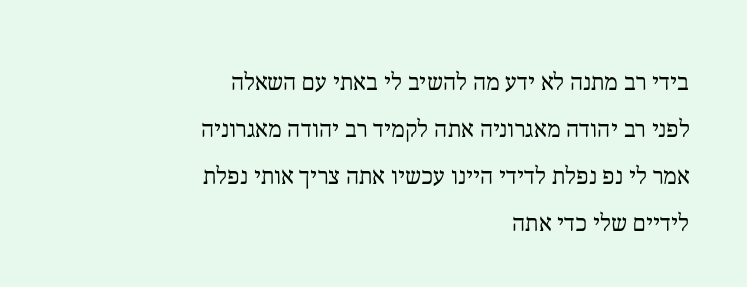בידי רב מתנה לא ידע מה להשיב לי באתי עם השאלה לפני רב יהודה מאגרוניה אתה לקמיד רב יהודה מאגרוניה אמר לי נפ נפלת לדידי היינו עכשיו אתה צריך אותי נפלת לידיים שלי כדי אתה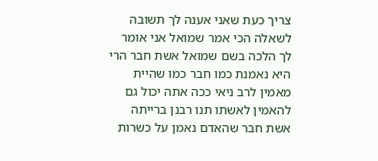צריך כעת שאני אענה לך תשובה לשאלה הכי אמר שמואל אני אומר לך הלכה בשם שמואל אשת חבר הרי היא נאמנת כמו חבר כמו שהיית מאמין לרב ניאי ככה אתה יכול גם להאמין לאשתו תנו רבנן ברייתה אשת חבר שהאדם נאמן על כשרות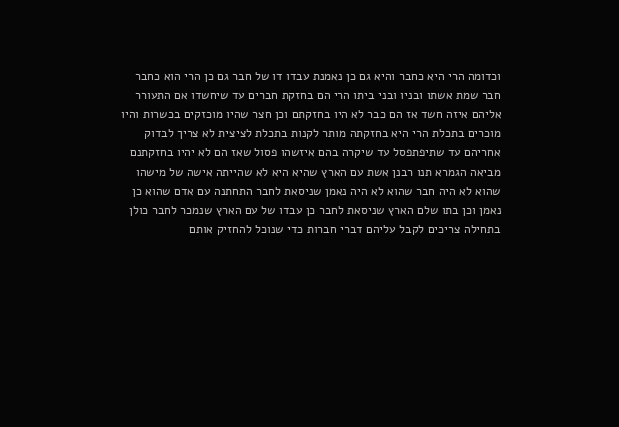וכדומה הרי היא כחבר והיא גם כן נאמנת עבדו דו של חבר גם כן הרי הוא כחבר חבר שמת אשתו ובניו ובני ביתו הרי הם בחזקת חברים עד שיחשדו אם התעורר אליהם איזה חשד אז הם כבר לא היו בחזקתם וכן חצר שהיו מוכזקים בכשרות והיו מוכרים בתכלת הרי היא בחזקתה מותר לקנות בתכלת לציצית לא צריך לבדוק אחריהם עד שתיפתפסל עד שיקרה בהם איזשהו פסול שאז הם לא יהיו בחזקתנם מביאה הגמרא תנו רבנן אשת עם הארץ שהיא היא לא שהייתה אישה של מישהו שהוא לא היה חבר שהוא לא היה נאמן שניסאת לחבר התחתנה עם אדם שהוא כן נאמן וכן בתו שלם הארץ שניסאת לחבר כן עבדו של עם הארץ שנמכר לחבר כולן בתחילה צריכים לקבל עליהם דברי חברות כדי שנוכל להחזיק אותם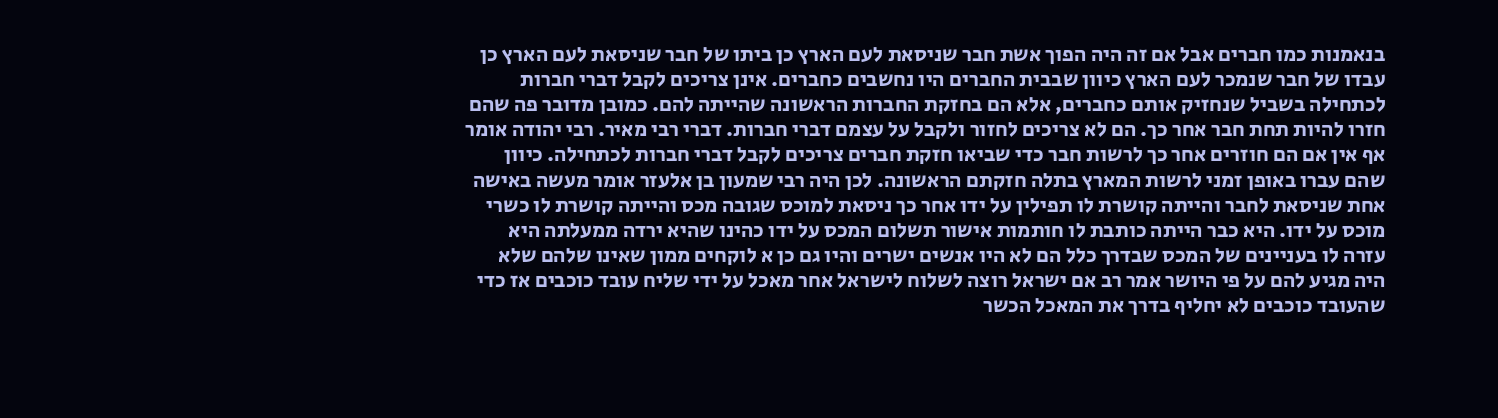בנאמנות כמו חברים אבל אם זה היה הפוך אשת חבר שניסאת לעם הארץ כן ביתו של חבר שניסאת לעם הארץ כן עבדו של חבר שנמכר לעם הארץ כיוון שבבית החברים היו נחשבים כחברים. אינן צריכים לקבל דברי חברות לכתחילה בשביל שנחזיק אותם כחברים, אלא הם בחזקת החברות הראשונה שהייתה להם. כמובן מדובר פה שהם חזרו להיות תחת חבר אחר כך. הם לא צריכים לחזור ולקבל על עצמם דברי חברות. דברי רבי מאיר. רבי יהודה אומר אף אין אם הם חוזרים אחר כך לרשות חבר כדי שביאו חזקת חברים צריכים לקבל דברי חברות לכתחילה. כיוון שהם עברו באופן זמני לרשות המארץ בתלה חזקתם הראשונה. לכן היה רבי שמעון בן אלעזר אומר מעשה באישה אחת שניסאת לחבר והייתה קושרת לו תפילין על ידו אחר כך ניסאת למוכס שגובה מכס והייתה קושרת לו כשרי מוכס על ידו. היא כבר הייתה כותבת לו חותמות אישור תשלום המכס על ידו כהינו שהיא ירדה ממעלתה היא עזרה לו בעניינים של המכס שבדרך כלל הם לא היו אנשים ישרים והיו גם כן א לוקחים ממון שאינו שלהם שלא היה מגיע להם על פי היושר אמר רב אם ישראל רוצה לשלוח לישראל אחר מאכל על ידי שליח עובד כוכבים אז כדי שהעובד כוכבים לא יחליף בדרך את המאכל הכשר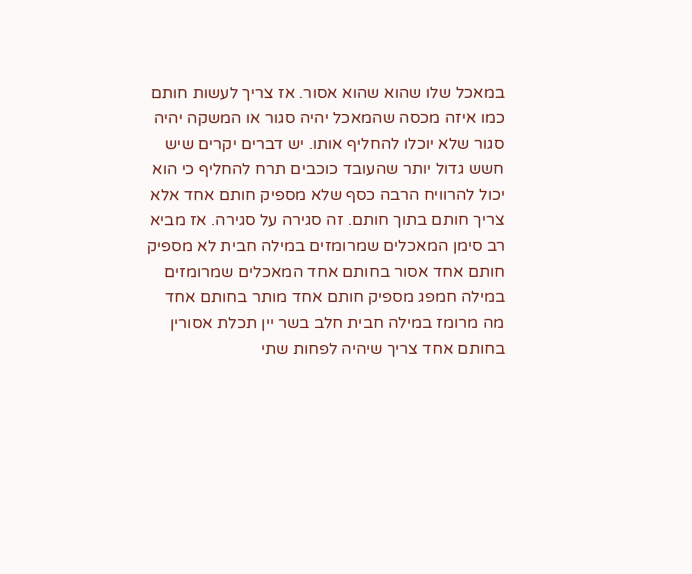במאכל שלו שהוא שהוא אסור. אז צריך לעשות חותם כמו איזה מכסה שהמאכל יהיה סגור או המשקה יהיה סגור שלא יוכלו להחליף אותו. יש דברים יקרים שיש חשש גדול יותר שהעובד כוכבים תרח להחליף כי הוא יכול להרוויח הרבה כסף שלא מספיק חותם אחד אלא צריך חותם בתוך חותם. זה סגירה על סגירה. אז מביא רב סימן המאכלים שמרומזים במילה חבית לא מספיק חותם אחד אסור בחותם אחד המאכלים שמרומזים במילה חמפג מספיק חותם אחד מותר בחותם אחד מה מרומז במילה חבית חלב בשר יין תכלת אסורין בחותם אחד צריך שיהיה לפחות שתי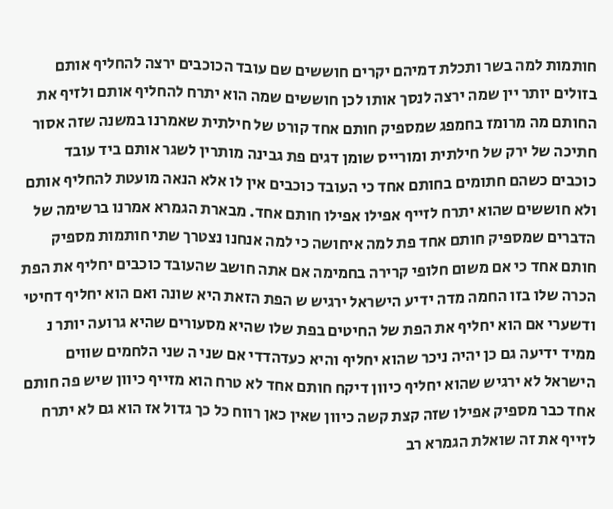חותמות למה בשר ותכלת דמיהם יקרים חוששים שם עובד הכוכבים ירצה להחליף אותם בזולים יותר יין שמה ירצה לנסך אותו לכן חוששים שמה הוא יתרח להחליף אותם ולזיף את החותם מה מרומז בחמפג שמספיק חותם אחד קורט של חילתית שאמרנו במשנה שזה אסור חתיכה של ירק של חילתית ומורייס שומן דגים פת גבינה מותרין לשגר אותם ביד עובד כוכבים כשהם חתומים בחותם אחד כי העובד כוכבים אין לו אלא הנאה מועטת להחליף אותם ולא חוששים שהוא יתרח לזייף אפילו אפילו חותם אחד. מבארת הגמרא אמרנו ברשימה של הדברים שמספיק חותם אחד פת למה איחושה כי למה אנחנו נצטרך שתי חותמות מספיק חותם אחד כי אם משום חלופי קרירה בחמימה אם אתה חושב שהעובד כוכבים יחליף את הפת הכרה שלו בזו החמה מדה ידיע הישראל ירגיש ש הפת הזאת היא שונה ואם הוא יחליף דחיטי ודשערי אם הוא יחליף את הפת של החיטים בפת שלו שהיא מסעורים שהיא גרועה יותר נ ממיד ידיעה גם כן יהיה ניכר שהוא יחליף והיא כעדהדדי אם שני ה שני הלחמים שווים הישראל לא ירגיש שהוא יחליף כיוון דיקח חותם אחד לא טרח הוא מזייף כיוון שיש פה חותם אחד כבר מספיק אפילו שזה קצת קשה כיוון שאין כאן רווח כל כך גדול אז הוא גם לא יתרח לזייף את זה שואלת הגמרא רב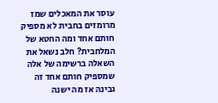עוסר את המאכלים שמז מרומזים בחבית לא מספיק חותם אחד ומה החטא של המלחבית? חלב נשאל את השאלה ברשימה של אלה שמספיק חותם אחד זה גבינה אז מה ישנה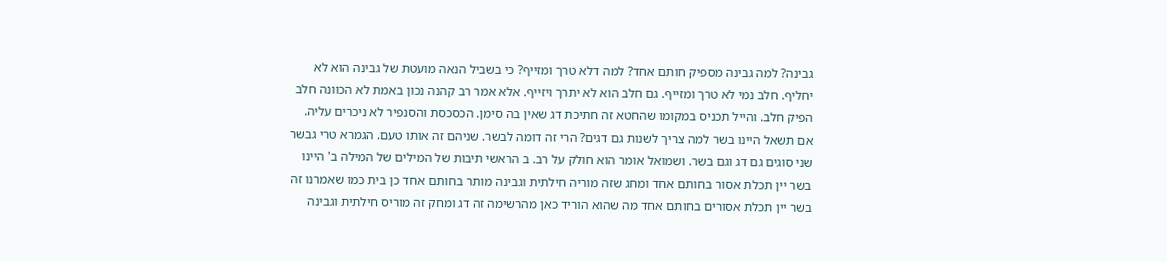גבינה? למה גבינה מספיק חותם אחד? למה דלא טרך ומזייף? כי בשביל הנאה מועטת של גבינה הוא לא יחליף. חלב נמי לא טרך ומזייף. גם חלב הוא לא יתרך ויזייף. אלא אמר רב קהנה נכון באמת לא הכוונה חלב הפיק חלב. והייל תכניס במקומו שהחטא זה חתיכת דג שאין בה סימן. הכסכסת והסנפיר לא ניכרים עליה. אם תשאל היינו בשר למה צריך לשנות גם דגים? הרי זה דומה לבשר. שניהם זה אותו טעם. הגמרא טרי גבשר שני סוגים גם דג וגם בשר. ושמואל אומר הוא חולק על רב. ב הראשי תיבות של המילים של המילה ב' היינו בשר יין תכלת אסור בחותם אחד ומחג שזה מוריה חילתית וגבינה מותר בחותם אחד כן בית כמו שאמרנו זה בשר יין תכלת אסורים בחותם אחד מה שהוא הוריד כאן מהרשימה זה דג ומחק זה מוריס חילתית וגבינה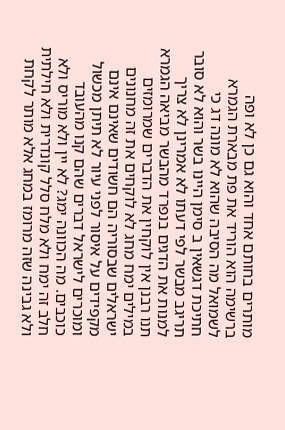מותרים בחותם אחד והוא גם כן לא ופה ברשימה הוא הוריד את פת מבארת הגמרא לשמואל מה הסיבה שהוא לא מונה דג כי חתיכת דגשאין ב סימן היינו בשר והוא לא סובר תריגב מבשר לפי דעתו לא אמרינן לא צריך למנות את הדגים בנפרד מהבשר מביאה הגמרא תנו רבנן אין לוקחין את הדברים שמרומזים במילים ימח מחג לא לוקחים את זה מחנונים ישראלים שבסוריה הם חשודים שאינם אינם מקפידים על איסור לפני עיור לא תיתן מכשול ומוכרים לישראל דברים שהם קנו מהעובד כוכבים. מה הכוונה ימג? לא יין ולא מוריס ולא חלב זה ימח ולא מלח סלל קונדרית ולא חילתית ולא גבינה שזה מרומז במחג אלא מותר לקחת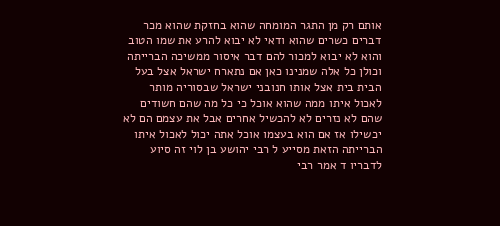אותם רק מן התגר המומחה שהוא בחזקת שהוא מכר דברים כשרים שהוא ודאי לא יבוא להרע את שמו הטוב והוא לא יבוא למכור להם דבר איסור ממשיכה הברייתה וכולן כל אלה שמנינו כאן אם נתארח ישראל אצל בעל הבית בית אצל אותו חנובני ישראל שבסוריה מותר לאכול איתו ממה שהוא אוכל כי כל מה שהם חשודים שהם לא נזרים לא להכשיל אחרים אבל את עצמם הם לא יכשילו אז אם הוא בעצמו אוכל אתה יכול לאכול איתו הברייתה הזאת מסייע ל רבי יהושע בן לוי זה סיוע לדבריו ד אמר רבי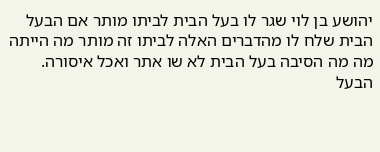יהושע בן לוי שגר לו בעל הבית לביתו מותר אם הבעל הבית שלח לו מהדברים האלה לביתו זה מותר מה הייתה מה מה הסיבה בעל הבית לא שו אתר ואכל איסורה. הבעל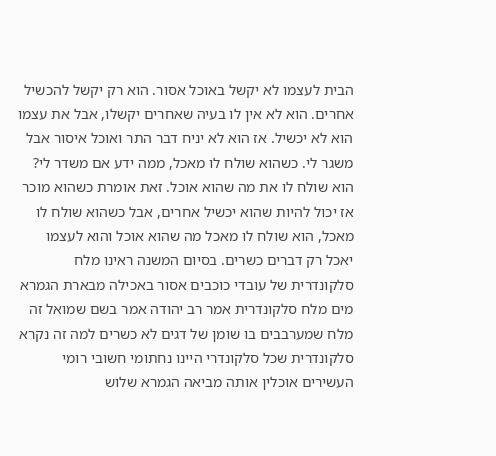הבית לעצמו לא יקשל באוכל אסור. הוא רק יקשל להכשיל אחרים. הוא לא אין לו בעיה שאחרים יקשלו, אבל את עצמו הוא לא יכשיל. אז הוא לא יניח דבר התר ואוכל איסור אבל משגר לי. כשהוא שולח לו מאכל, ממה ידע אם משדר לי? הוא שולח לו את מה שהוא אוכל. זאת אומרת כשהוא מוכר אז יכול להיות שהוא יכשיל אחרים, אבל כשהוא שולח לו מאכל, הוא שולח לו מאכל מה שהוא אוכל והוא לעצמו יאכל רק דברים כשרים. בסיום המשנה ראינו מלח סלקונדרית של עובדי כוכבים אסור באכילה מבארת הגמרא מים מלח סלקונדרית אמר רב יהודה אמר בשם שמואל זה מלח שמערבבים בו שומן של דגים לא כשרים למה זה נקרא סלקונדרית שכל סלקונדרי היינו נחתומי חשובי רומי העשירים אוכלין אותה מביאה הגמרא שלוש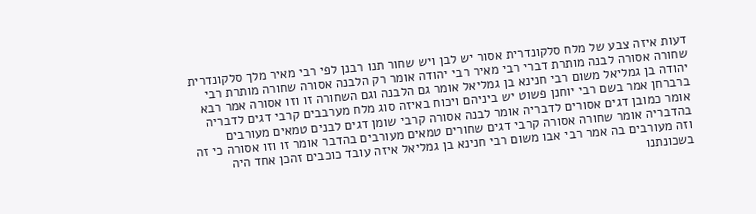דעות איזה צבע של מלח סלקונדרית אסור יש לבן ויש שחור תנו רבנן לפי רבי מאיר מלך סלקונדרית שחורה אסורה לבנה מותרת דברי רבי מאיר רבי יהודה אומר רק הלבנה אסורה שחורה מותרת רבי יהודה בן גמליאל משום רבי חנינא בן גמליאל אומר גם הלבנה וגם השחורה זו וזו אסורה אמר רבא ברברחן אמר בשם רבי יוחנן פשוט יש ביניהם ויכוח באיזה סוג מלח מערבבים קרבי דגים לדבריה אומר כמובן דגים אסורים לדבריה אומר לבנה אסורה קרבי שומן דגים לבנים טמאים מעורבים בהדבריה אומר שחורה אסורה קרבי דגים שחורים טמאים מעורבים בהדבר אומר זו וזו אסורה כי זה וזה מעורבים בה אמר רבי אבו משום רבי חנינא בן גמליאל איזה עובד כוכבים זהכן אחד היה בשכונתנו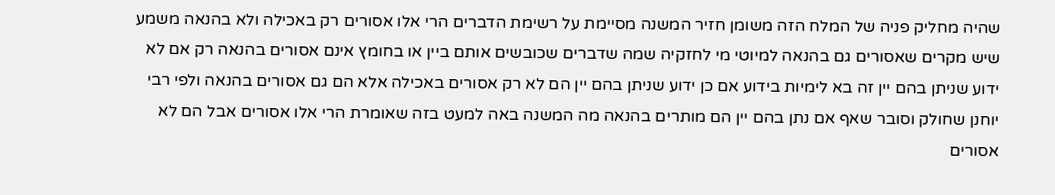שהיה מחליק פניה של המלח הזה משומן חזיר המשנה מסיימת על רשימת הדברים הרי אלו אסורים רק באכילה ולא בהנאה משמע שיש מקרים שאסורים גם בהנאה למיוטי מי לחזקיה שמה שדברים שכובשים אותם ביין או בחומץ אינם אסורים בהנאה רק אם לא ידוע שניתן בהם יין זה בא לימיות בידוע אם כן ידוע שניתן בהם יין הם לא רק אסורים באכילה אלא הם גם אסורים בהנאה ולפי רבי יוחנן שחולק וסובר שאף אם נתן בהם יין הם מותרים בהנאה מה המשנה באה למעט בזה שאומרת הרי אלו אסורים אבל הם לא אסורים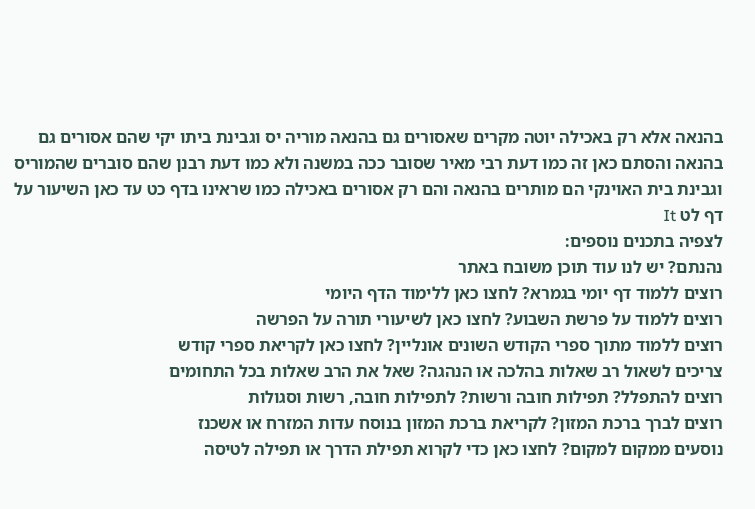בהנאה אלא רק באכילה יוטה מקרים שאסורים גם בהנאה מוריה יס וגבינת ביתו יקי שהם אסורים גם בהנאה והסתם כאן זה כמו דעת רבי מאיר שסובר ככה במשנה ולא כמו דעת רבנן שהם סוברים שהמוריס וגבינת בית האוינקי הם מותרים בהנאה והם רק אסורים באכילה כמו שראינו בדף כט עד כאן השיעור על דף לט It
לצפיה בתכנים נוספים:
נהנתם? יש לנו עוד תוכן משובח באתר
רוצים ללמוד דף יומי בגמרא? לחצו כאן ללימוד הדף היומי
רוצים ללמוד על פרשת השבוע? לחצו כאן לשיעורי תורה על הפרשה
רוצים ללמוד מתוך ספרי הקודש השונים אונליין? לחצו כאן לקריאת ספרי קודש
צריכים לשאול רב שאלות בהלכה או הנהגה? שאל את הרב שאלות בכל התחומים
רוצים להתפלל? תפילות חובה ורשות? לתפילות חובה, רשות וסגולות
רוצים לברך ברכת המזון? לקריאת ברכת המזון בנוסח עדות המזרח או אשכנז
נוסעים ממקום למקום? לחצו כאן כדי לקרוא תפילת הדרך או תפילה לטיסה